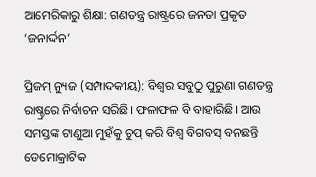ଆମେରିକାରୁ ଶିକ୍ଷା: ଗଣତନ୍ତ୍ର ରାଷ୍ଟ୍ରରେ ଜନତା ପ୍ରକୃତ ‘ଜନାର୍ଦ୍ଦନ’

ପ୍ରିଜମ୍ ନ୍ୟୁଜ (ସମ୍ପାଦକୀୟ): ବିଶ୍ୱର ସବୁଠୁ ପୁରୁଣା ଗଣତନ୍ତ୍ର ରାଷ୍ଚ୍ରରେ ନିର୍ବାଚନ ସରିଛି। ଫଳାଫଳ ବି ବାହାରିଛି। ଆଉ ସମସ୍ତଙ୍କ ଟାଣୁଆ ମୁହଁକୁ ଚୁପ୍ କରି ବିଶ୍ୱ ବିଗବସ୍ ବନଛନ୍ତି ଡେମୋକ୍ରାଟିକ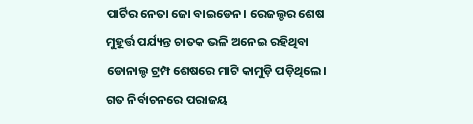ପାର୍ଟିର ନେତା ଜୋ ବାଇଡେନ। ରେଜଲ୍ଚର ଶେଷ ମୁହୂର୍ତ୍ତ ପର୍ଯ୍ୟନ୍ତ ଚାତକ ଭଳି ଅନେଇ ରହିଥିବା ଡୋନାଲ୍ଡ ଟ୍ରମ୍ପ ଶେଷରେ ମାଟି କାମୁଡ଼ି ପଡ଼ିଥିଲେ। ଗତ ନିର୍ବାଚନରେ ପରାଜୟ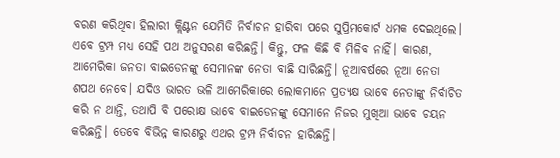ବରଣ କରିଥିବା ହିଲାରୀ କ୍ଲିଣ୍ଟନ ଯେମିତି ନିର୍ବାଚନ ହାରିବା ପରେ ସୁପ୍ରିମକୋର୍ଟ ଧମକ ଦେଇଥିଲେ। ଏବେ ଟ୍ରମ୍ପ ମଧ୍ୟ ସେହି ପଥ ଅନୁସରଣ କରିଛନ୍ତି। କିନ୍ତୁ, ଫଳ କିଛି ବି ମିଳିବ ନାହିଁ। କାରଣ, ଆମେରିକା ଜନତା ବାଇଡେନଙ୍କୁ ସେମାନଙ୍କ ନେତା ବାଛି ସାରିଛନ୍ତି। ନୂଆବର୍ଷରେ ନୂଆ ନେତା ଶପଥ ନେବେ। ଯଦିଓ ଭାରତ ଭଳି ଆମେରିକାରେ ଲୋକମାନେ ପ୍ରତ୍ୟକ୍ଷ ଭାବେ ନେତାଙ୍କୁ ନିର୍ବାଚିତ କରି ନ ଥାନ୍ତି, ତଥାପି ବି ପରୋକ୍ଷ ଭାବେ ବାଇଡେନଙ୍କୁ ସେମାନେ ନିଜର ମୁଖିଆ ଭାବେ ଚୟନ କରିଛନ୍ତି। ତେବେ ବିଭିନ୍ନ କାରଣରୁ ଏଥର ଟ୍ରମ୍ପ ନିର୍ବାଚନ ହାରିଛନ୍ତି।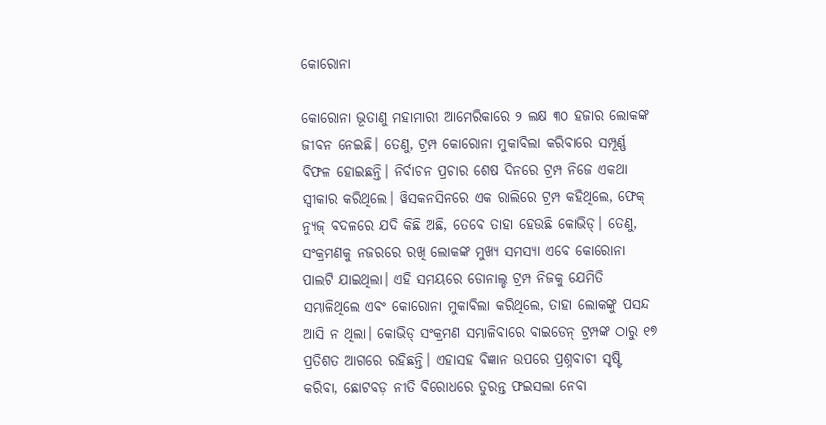କୋରୋନା

କୋରୋନା ଭୂତାଣୁ ମହାମାରୀ ଆମେରିକାରେ ୨ ଲକ୍ଷ ୩୦ ହଜାର ଲୋକଙ୍କ ଜୀବନ ନେଇଛି। ତେଣୁ, ଟ୍ରମ୍ପ କୋରୋନା ମୁକାବିଲା କରିବାରେ ସମ୍ପୂର୍ଣ୍ଣ ବିଫଳ ହୋଇଛନ୍ତି। ନିର୍ବାଚନ ପ୍ରଚାର ଶେଷ ଦିନରେ ଟ୍ରମ୍ପ ନିଜେ ଏକଥା ସ୍ୱୀକାର କରିଥିଲେ। ୱିସକନସିନରେ ଏକ ରାଲିରେ ଟ୍ରମ୍ପ କହିଥିଲେ, ଫେକ୍ ନ୍ୟୁଜ୍ ବଦଳରେ ଯଦି କିଛି ଅଛି, ତେବେ ତାହା ହେଉଛି କୋଭିଡ୍। ତେଣୁ, ସଂକ୍ରମଣକୁ ନଜରରେ ରଖି ଲୋକଙ୍କ ମୁଖ୍ୟ ସମସ୍ୟା ଏବେ କୋରୋନା ପାଲଟି ଯାଇଥିଲା। ଏହି ସମୟରେ ଡୋନାଲ୍ଡ ଟ୍ରମ୍ପ ନିଜକୁ ଯେମିତି ସମ୍ଭାଳିଥିଲେ ଏବଂ କୋରୋନା ମୁକାବିଲା କରିଥିଲେ, ତାହା ଲୋକଙ୍କୁ ପସନ୍ଦ ଆସି ନ ଥିଲା। କୋଭିଡ୍ ସଂକ୍ରମଣ ସମ୍ଭାଳିବାରେ ବାଇଡେନ୍ ଟ୍ରମ୍ପଙ୍କ ଠାରୁ ୧୭ ପ୍ରତିଶତ ଆଗରେ ରହିଛନ୍ତି। ଏହାସହ ବିଜ୍ଞାନ ଉପରେ ପ୍ରଶ୍ନବାଚୀ ସୃଷ୍ଟି କରିବା, ଛୋଟବଡ଼ ନୀତି ବିରୋଧରେ ତୁରନ୍ତ ଫଇସଲା ନେବା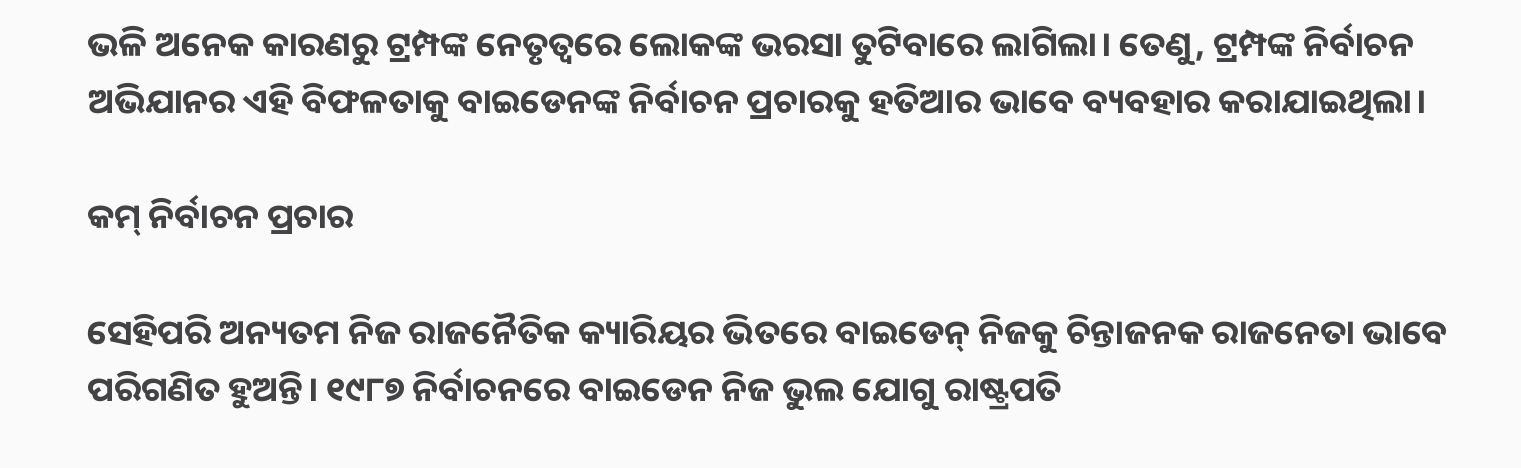ଭଳି ଅନେକ କାରଣରୁ ଟ୍ରମ୍ପଙ୍କ ନେତୃତ୍ୱରେ ଲୋକଙ୍କ ଭରସା ତୁଟିବାରେ ଲାଗିଲା। ତେଣୁ, ଟ୍ରମ୍ପଙ୍କ ନିର୍ବାଚନ ଅଭିଯାନର ଏହି ବିଫଳତାକୁ ବାଇଡେନଙ୍କ ନିର୍ବାଚନ ପ୍ରଚାରକୁ ହତିଆର ଭାବେ ବ୍ୟବହାର କରାଯାଇଥିଲା।

କମ୍ ନିର୍ବାଚନ ପ୍ରଚାର

ସେହିପରି ଅନ୍ୟତମ ନିଜ ରାଜନୈତିକ କ୍ୟାରିୟର ଭିତରେ ବାଇଡେନ୍ ନିଜକୁ ଚିନ୍ତାଜନକ ରାଜନେତା ଭାବେ ପରିଗଣିତ ହୁଅନ୍ତି। ୧୯୮୭ ନିର୍ବାଚନରେ ବାଇଡେନ ନିଜ ଭୁଲ ଯୋଗୁ ରାଷ୍ଟ୍ରପତି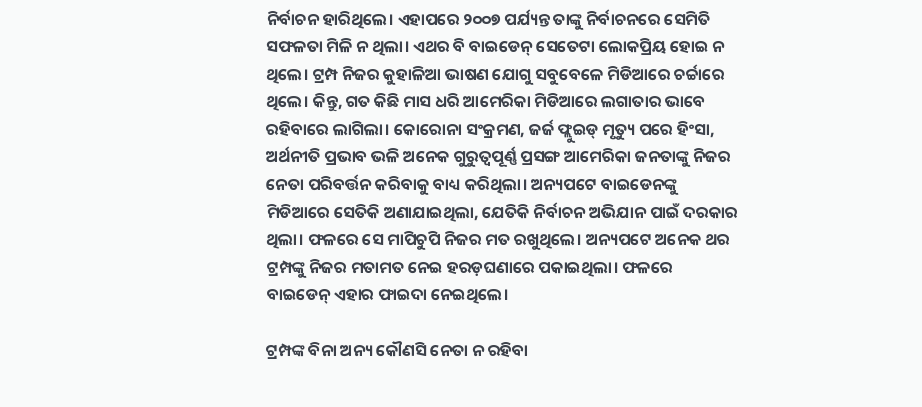ନିର୍ବାଚନ ହାରିଥିଲେ। ଏହାପରେ ୨୦୦୭ ପର୍ଯ୍ୟନ୍ତ ତାଙ୍କୁ ନିର୍ବାଚନରେ ସେମିତି ସଫଳତା ମିଳି ନ ଥିଲା। ଏଥର ବି ବାଇଡେନ୍ ସେତେଟା ଲୋକପ୍ରିୟ ହୋଇ ନ ଥିଲେ। ଟ୍ରମ୍ପ ନିଜର କୁହାଳିଆ ଭାଷଣ ଯୋଗୁ ସବୁବେଳେ ମିଡିଆରେ ଚର୍ଚ୍ଚାରେ ଥିଲେ। କିନ୍ତୁ, ଗତ କିଛି ମାସ ଧରି ଆମେରିକା ମିଡିଆରେ ଲଗାତାର ଭାବେ ରହିବାରେ ଲାଗିଲା। କୋରୋନା ସଂକ୍ରମଣ, ଜର୍ଜ ଫ୍ଲୁଇଡ୍ ମୃତ୍ୟୁ ପରେ ହିଂସା, ଅର୍ଥନୀତି ପ୍ରଭାବ ଭଳି ଅନେକ ଗୁରୁତ୍ୱପୂର୍ଣ୍ଣ ପ୍ରସଙ୍ଗ ଆମେରିକା ଜନତାଙ୍କୁ ନିଜର ନେତା ପରିବର୍ତ୍ତନ କରିବାକୁ ବାଧ୍ୟ କରିଥିଲା। ଅନ୍ୟପଟେ ବାଇଡେନଙ୍କୁ ମିଡିଆରେ ସେତିକି ଅଣାଯାଇଥିଲା, ଯେତିକି ନିର୍ବାଚନ ଅଭିଯାନ ପାଇଁ ଦରକାର ଥିଲା। ଫଳରେ ସେ ମାପିଚୁପି ନିଜର ମତ ରଖୁଥିଲେ। ଅନ୍ୟପଟେ ଅନେକ ଥର ଟ୍ରମ୍ପଙ୍କୁ ନିଜର ମତାମତ ନେଇ ହରଡ଼ଘଣାରେ ପକାଇଥିଲା। ଫଳରେ ବାଇଡେନ୍ ଏହାର ଫାଇଦା ନେଇଥିଲେ।

ଟ୍ରମ୍ପଙ୍କ ବିନା ଅନ୍ୟ କୌଣସି ନେତା ନ ରହିବା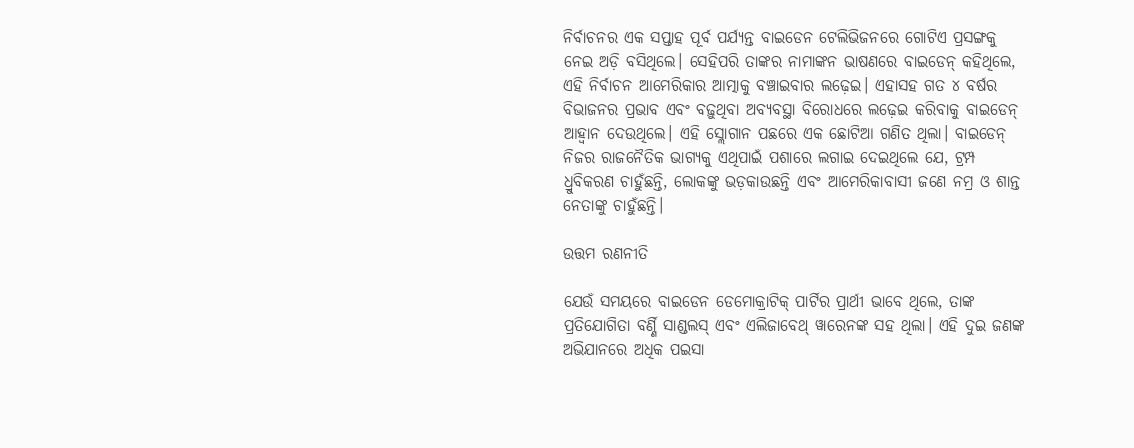ନିର୍ବାଚନର ଏକ ସପ୍ତାହ ପୂର୍ବ ପର୍ଯ୍ୟନ୍ତ ବାଇଡେନ ଟେଲିଭିଜନରେ ଗୋଟିଏ ପ୍ରସଙ୍ଗକୁ ନେଇ ଅଡ଼ି ବସିଥିଲେ। ସେହିପରି ତାଙ୍କର ନାମାଙ୍କନ ଭାଷଣରେ ବାଇଡେନ୍ କହିଥିଲେ, ଏହି ନିର୍ବାଚନ ଆମେରିକାର ଆତ୍ମାକୁ ବଞ୍ଚାଇବାର ଲଢ଼େଇ। ଏହାସହ ଗତ ୪ ବର୍ଷର ବିଭାଜନର ପ୍ରଭାବ ଏବଂ ବଢ଼ୁଥିବା ଅବ୍ୟବସ୍ଥା ବିରୋଧରେ ଲଢ଼େଇ କରିବାକୁ ବାଇଡେନ୍ ଆହ୍ୱାନ ଦେଉଥିଲେ। ଏହି ସ୍ଲୋଗାନ ପଛରେ ଏକ ଛୋଟିଆ ଗଣିତ ଥିଲା। ବାଇଡେନ୍ ନିଜର ରାଜନୈତିକ ଭାଗ୍ୟକୁ ଏଥିପାଇଁ ପଶାରେ ଲଗାଇ ଦେଇଥିଲେ ଯେ, ଟ୍ରମ୍ପ ଧ୍ରୁବିକରଣ ଚାହୁଁଛନ୍ତି, ଲୋକଙ୍କୁ ଭଡ଼କାଉଛନ୍ତି ଏବଂ ଆମେରିକାବାସୀ ଜଣେ ନମ୍ର ଓ ଶାନ୍ତ ନେତାଙ୍କୁ ଚାହୁଁଛନ୍ତି।

ଉତ୍ତମ ରଣନୀତି

ଯେଉଁ ସମୟରେ ବାଇଡେନ ଡେମୋକ୍ରାଟିକ୍ ପାର୍ଟିର ପ୍ରାର୍ଥୀ ଭାବେ ଥିଲେ, ତାଙ୍କ ପ୍ରତିଯୋଗିତା ବର୍ଣ୍ଣି ସାଣ୍ଡଲସ୍ ଏବଂ ଏଲିଜାବେଥ୍ ୱାରେନଙ୍କ ସହ ଥିଲା। ଏହି ଦୁଇ ଜଣଙ୍କ ଅଭିଯାନରେ ଅଧିକ ପଇସା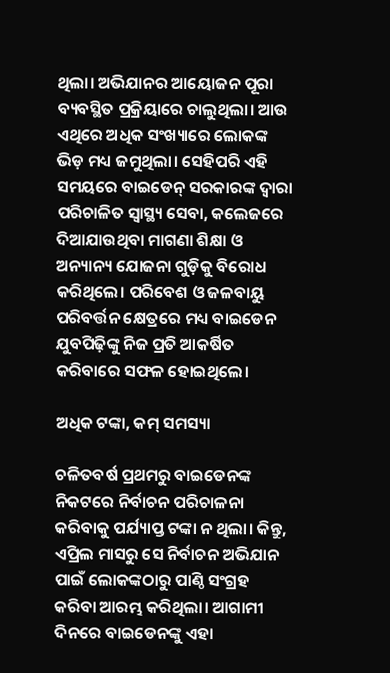ଥିଲା। ଅଭିଯାନର ଆୟୋଜନ ପୂରା ବ୍ୟବସ୍ଥିତ ପ୍ରକ୍ରିୟାରେ ଚାଲୁଥିଲା। ଆଉ ଏଥିରେ ଅଧିକ ସଂଖ୍ୟାରେ ଲୋକଙ୍କ ଭିଡ଼ ମଧ୍ୟ ଜମୁଥିଲା। ସେହିପରି ଏହି ସମୟରେ ବାଇଡେନ୍ ସରକାରଙ୍କ ଦ୍ୱାରା ପରିଚାଳିତ ସ୍ୱାସ୍ଥ୍ୟ ସେବା, କଲେଜରେ ଦିଆଯାଉଥିବା ମାଗଣା ଶିକ୍ଷା ଓ ଅନ୍ୟାନ୍ୟ ଯୋଜନା ଗୁଡ଼ିକୁ ବିରୋଧ କରିଥିଲେ। ପରିବେଶ ଓ ଜଳବାୟୁ ପରିବର୍ତ୍ତନ କ୍ଷେତ୍ରରେ ମଧ୍ୟ ବାଇଡେନ ଯୁବପିଢ଼ିଙ୍କୁ ନିଜ ପ୍ରତି ଆକର୍ଷିତ କରିବାରେ ସଫଳ ହୋଇଥିଲେ।

ଅଧିକ ଟଙ୍କା, କମ୍ ସମସ୍ୟା

ଚଳିତବର୍ଷ ପ୍ରଥମରୁ ବାଇଡେନଙ୍କ ନିକଟରେ ନିର୍ବାଚନ ପରିଚାଳନା କରିବାକୁ ପର୍ଯ୍ୟାପ୍ତ ଟଙ୍କା ନ ଥିଲା। କିନ୍ତୁ, ଏପ୍ରିଲ ମାସରୁ ସେ ନିର୍ବାଚନ ଅଭିଯାନ ପାଇଁ ଲୋକଙ୍କଠାରୁ ପାଣ୍ଠି ସଂଗ୍ରହ କରିବା ଆରମ୍ଭ କରିଥିଲା। ଆଗାମୀ ଦିନରେ ବାଇଡେନଙ୍କୁ ଏହା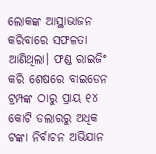ଲୋକଙ୍କ ଆସ୍ଥାଭାଜନ କରିବାରେ ସଫଳତା ଆଣିଥିଲା। ଫଣ୍ଡ ରାଇଜିଂ କରି ଶେଷରେ ବାଇଡେନ ଟ୍ରମ୍ପଙ୍କ ଠାରୁ ପ୍ରାୟ ୧୪ କୋଟି ଡଲାରରୁ ଅଧିକ ଟଙ୍କା ନିର୍ବାଚନ ଅଭିଯାନ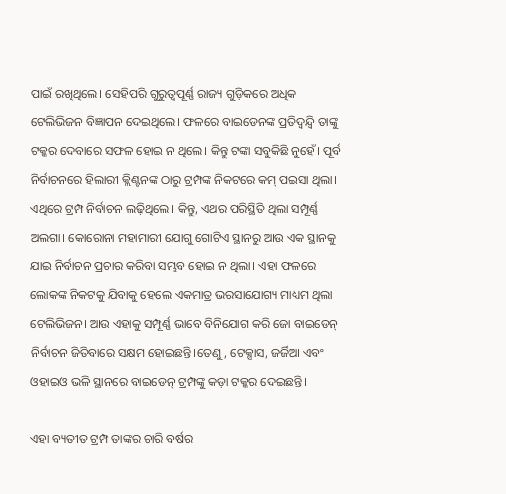ପାଇଁ ରଖିଥିଲେ। ସେହିପରି ଗୁରୁତ୍ୱପୂର୍ଣ୍ଣ ରାଜ୍ୟ ଗୁଡ଼ିକରେ ଅଧିକ ଟେଲିଭିଜନ ବିଜ୍ଞାପନ ଦେଇଥିଲେ। ଫଳରେ ବାଇଡେନଙ୍କ ପ୍ରତିଦ୍ୱନ୍ଦ୍ୱି ତାଙ୍କୁ ଟକ୍କର ଦେବାରେ ସଫଳ ହୋଇ ନ ଥିଲେ। କିନ୍ତୁ ଟଙ୍କା ସବୁକିଛି ନୁହେଁ। ପୂର୍ବ ନିର୍ବାଚନରେ ହିଲାରୀ କ୍ଲିଣ୍ଟନଙ୍କ ଠାରୁ ଟ୍ରମ୍ପଙ୍କ ନିକଟରେ କମ୍ ପଇସା ଥିଲା। ଏଥିରେ ଟ୍ରମ୍ପ ନିର୍ବାଚନ ଲଢ଼ିଥିଲେ। କିନ୍ତୁ, ଏଥର ପରିସ୍ଥିତି ଥିଲା ସମ୍ପୂର୍ଣ୍ଣ ଅଲଗା। କୋରୋନା ମହାମାରୀ ଯୋଗୁ ଗୋଟିଏ ସ୍ଥାନରୁ ଆଉ ଏକ ସ୍ଥାନକୁ ଯାଇ ନିର୍ବାଚନ ପ୍ରଚାର କରିବା ସମ୍ଭବ ହୋଇ ନ ଥିଲା। ଏହା ଫଳରେ ଲୋକଙ୍କ ନିକଟକୁ ଯିବାକୁ ହେଲେ ଏକମାତ୍ର ଭରସାଯୋଗ୍ୟ ମାଧ୍ୟମ ଥିଲା ଟେଲିଭିଜନ। ଆଉ ଏହାକୁ ସମ୍ପୂର୍ଣ୍ଣ ଭାବେ ବିନିଯୋଗ କରି ଜୋ ବାଇଡେନ୍ ନିର୍ବାଚନ ଜିତିବାରେ ସକ୍ଷମ ହୋଇଛନ୍ତି।ତେଣୁ, ଟେକ୍ସାସ, ଜର୍ଜିଆ ଏବଂ ଓହାଇଓ ଭଳି ସ୍ଥାନରେ ବାଇଡେନ୍ ଟ୍ରମ୍ପଙ୍କୁ କଡ଼ା ଟକ୍କର ଦେଇଛନ୍ତି।

ଏହା ବ୍ୟତୀତ ଟ୍ରମ୍ପ ତାଙ୍କର ଚାରି ବର୍ଷର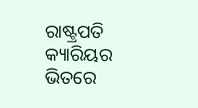ରାଷ୍ଟ୍ରପତି କ୍ୟାରିୟର ଭିତରେ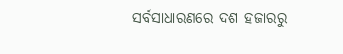ସର୍ବସାଧାରଣରେ ଦଶ ହଜାରରୁ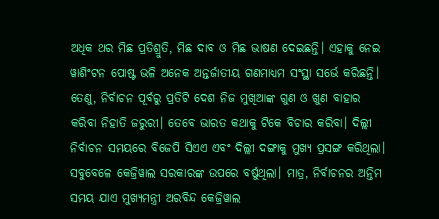ଅଧିକ ଥର ମିଛ ପ୍ରତିଶ୍ରୁତି, ମିଛ ଦାବ ଓ ମିଛ ଭାଷଣ ଦେଇଛନ୍ତି। ଏହାକୁ ନେଇ ୱାଶିଂଟନ ପୋଷ୍ଟ ଭଳି ଅନେକ ଅନ୍ତର୍ଜାତୀୟ ଗଣମାଧ୍ୟମ ସଂସ୍ଥା ସର୍ଭେ କରିଛନ୍ତି। ତେଣୁ, ନିର୍ବାଚନ ପୂର୍ବରୁ ପ୍ରତିଟି ଦେଶ ନିଜ ମୁଖିଆଙ୍କ ଗୁଣ ଓ ଖୁଣ ବାହାର କରିବା ନିହାତି ଜରୁରୀ। ତେବେ ଭାରତ କଥାକୁ ଟିକେ ବିଚାର କରିବା। ଦିଲ୍ଲୀ ନିର୍ବାଚନ ସମୟରେ ବିଜେପି ସିଏଏ ଏବଂ ଦିଲ୍ଲୀ ଦଙ୍ଗାକୁ ମୁଖ୍ୟ ପ୍ରସଙ୍ଗ କରିଥିଲା। ସବୁବେଳେ କେଜ୍ରିୱାଲ ସରକାରଙ୍କ ଉପରେ ବର୍ଷୁଥିଲା। ମାତ୍ର, ନିର୍ବାଚନର ଅନ୍ତିମ ସମୟ ଯାଏ ମୁଖ୍ୟମନ୍ତ୍ରୀ ଅରବିନ୍ଦ କେଜ୍ରିୱାଲ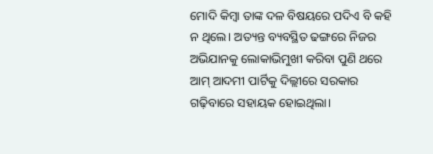ମୋଦି କିମ୍ୱା ତାଙ୍କ ଦଳ ବିଷୟରେ ପଦିଏ ବି କହି ନ ଥିଲେ। ଅତ୍ୟନ୍ତ ବ୍ୟବସ୍ଥିତ ଢଙ୍ଗରେ ନିଜର ଅଭିଯାନକୁ ଲୋକାଭିମୁଖୀ କରିବା ପୁଣି ଥରେ ଆମ୍ ଆଦମୀ ପାର୍ଟିକୁ ଦିଲ୍ଲୀରେ ସରକାର ଗଢ଼ିବାରେ ସହାୟକ ହୋଇଥିଲା।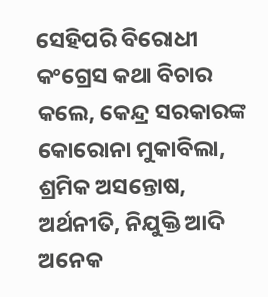ସେହିପରି ବିରୋଧୀ କଂଗ୍ରେସ କଥା ବିଚାର କଲେ, କେନ୍ଦ୍ର ସରକାରଙ୍କ କୋରୋନା ମୁକାବିଲା, ଶ୍ରମିକ ଅସନ୍ତୋଷ, ଅର୍ଥନୀତି, ନିଯୁକ୍ତି ଆଦି ଅନେକ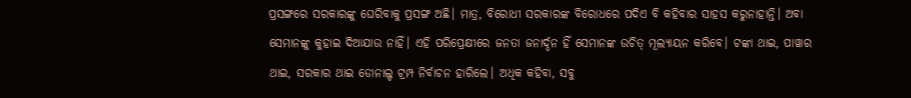ପ୍ରସଙ୍ଗରେ ସରକାରଙ୍କୁ ଘେରିବାକୁ ପ୍ରସଙ୍ଗ ଅଛି। ମାତ୍ର, ବିରୋଧୀ ସରକାରଙ୍କ ବିରୋଧରେ ପଦିଏ ବି କହିବାର ସାହସ କରୁନାହାନ୍ତି। ଅବା ସେମାନଙ୍କୁ କୁହାଇ ଦିଆଯାଉ ନାହିଁ। ଏହି ପରିପ୍ରେକ୍ଷୀରେ ଜନତା ଜନାର୍ଦ୍ଦନ ହିଁ ସେମାନଙ୍କ ଉଚିତ୍ ମୂଲ୍ୟାୟନ କରିବେ। ଟଙ୍କା ଥାଇ, ପାୱାର ଥାଇ, ସରକାର ଥାଇ ଡୋନାଲ୍ଡ ଟ୍ରମ୍ପ ନିର୍ବାଚନ ହାରିଲେ। ଅଧିକ କହିବା, ସବୁ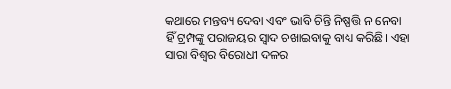କଥାରେ ମନ୍ତବ୍ୟ ଦେବା ଏବଂ ଭାବି ଚିନ୍ତି ନିଷ୍ପତ୍ତି ନ ନେବା ହିଁ ଟ୍ରମ୍ପଙ୍କୁ ପରାଜୟର ସ୍ୱାଦ ଚଖାଇବାକୁ ବାଧ୍ୟ କରିଛି। ଏହା ସାରା ବିଶ୍ୱର ବିରୋଧୀ ଦଳର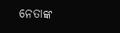ନେତାଙ୍କ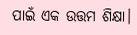ପାଇଁ ଏକ ଉତ୍ତମ ଶିକ୍ଷା।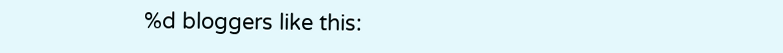%d bloggers like this: